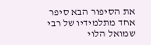את הסיפור הבא סיפר אחד מתלמידיו של רבי שמואל הלוי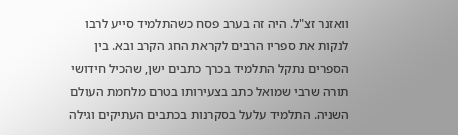וואזנר זצ"ל. היה זה בערב פסח כשהתלמיד סייע לרבו לנקות את ספריו הרבים לקראת החג הקרב ובא. בין הספרים נתקל התלמיד בכרך כתבים ישן, שהכיל חידושי תורה שרבי שמואל כתב בצעירותו בטרם מלחמת העולם השניה. התלמיד עלעל בסקרנות בכתבים העתיקים וגילה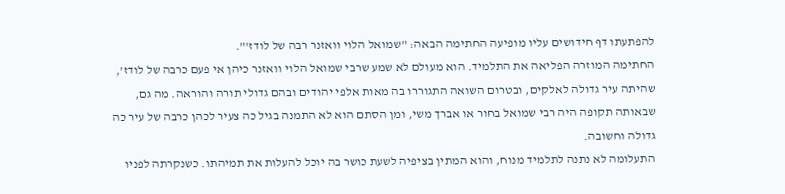להפתעתו דף חידושים עליו מופיעה החתימה הבאה: "שמואל הלוי וואזנר רבה של לודז'".
החתימה המוזרה הפליאה את התלמיד. הוא מעולם לא שמע שרבי שמואל הלוי וואזנר כיהן אי פעם כרבה של לודז', שהיתה עיר גדולה לאלקים, ובטרום השואה התגוררו בה מאות אלפי יהודים ובהם גדולי תורה והוראה. מה גם, שבאותה תקופה היה רבי שמואל בחור או אברך משי, ומן הסתם הוא לא התמנה בגיל כה צעיר לכהן כרבה של עיר כה גדולה וחשובה.
התעלומה לא נתנה לתלמיד מנוח, והוא המתין בציפיה לשעת כושר בה יוכל להעלות את תמיהתו. כשנקרתה לפניו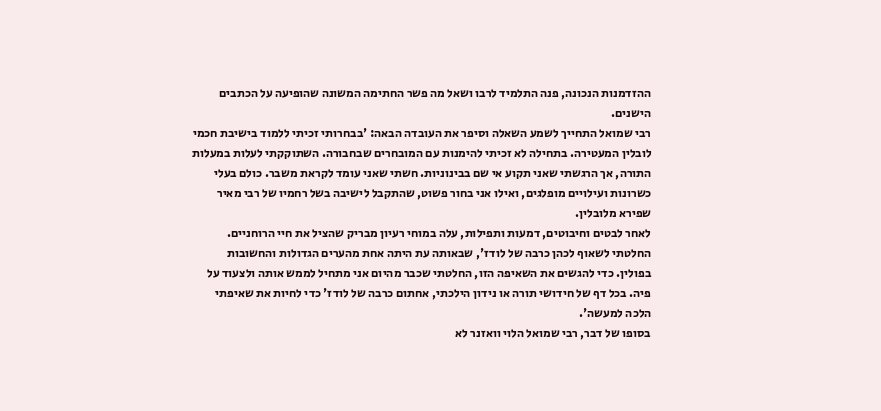ההזדמנות הנכונה, פנה התלמיד לרבו ושאל מה פשר החתימה המשונה שהופיעה על הכתבים הישנים.
רבי שמואל התחייך לשמע השאלה וסיפר את העובדה הבאה: 'בבחרותי זכיתי ללמוד בישיבת חכמי לובלין המעטירה. בתחילה לא זכיתי להימנות עם המובחרים שבחבורה. השתוקקתי לעלות במעלות התורה, אך הרגשתי שאני תקוע אי שם בבינוניות. חשתי שאני עומד לקראת משבר. כולם בעלי כשרונות ועילויים מופלגים, ואילו אני בחור פשוט, שהתקבל לישיבה בשל רחמיו של רבי מאיר שפירא מלובלין.
לאחר לבטים וחיבוטים, דמעות ותפילות, עלה במוחי רעיון מבריק שהציל את חיי הרוחניים. החלטתי לשאוף לכהן כרבה של לודז', שבאותה עת היתה אחת מהערים הגדולות והחשובות בפולין. כדי להגשים את השאיפה הזו, החלטתי שכבר מהיום אני מתחיל לממש אותה ולצעוד על פיה. בכל דף של חידושי תורה או נידון הילכתי, אחתום כרבה של לודז' כדי לחיות את שאיפתי הלכה למעשה'.
בסופו של דבר, רבי שמואל הלוי וואזנר לא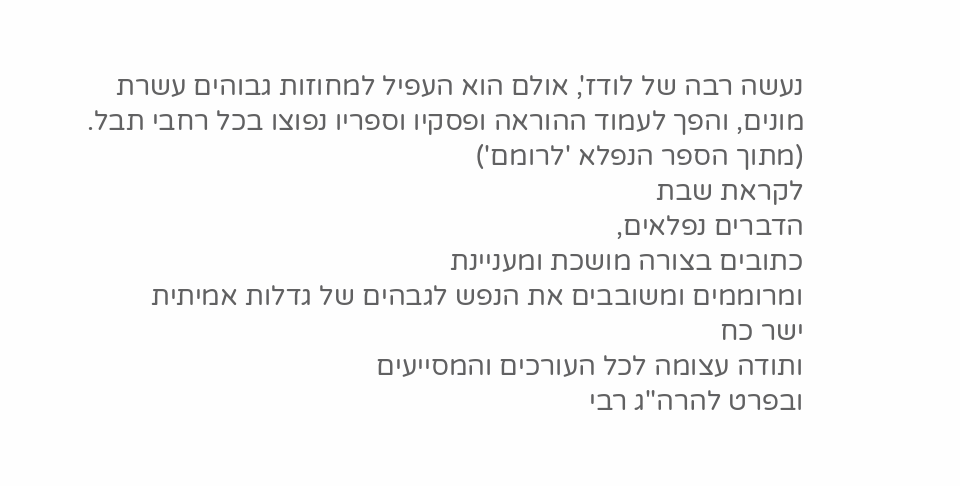נעשה רבה של לודז', אולם הוא העפיל למחוזות גבוהים עשרת מונים, והפך לעמוד ההוראה ופסקיו וספריו נפוצו בכל רחבי תבל.
(מתוך הספר הנפלא 'לרומם')
לקראת שבת
הדברים נפלאים,
כתובים בצורה מושכת ומעניינת
ומרוממים ומשובבים את הנפש לגבהים של גדלות אמיתית
ישר כח
ותודה עצומה לכל העורכים והמסייעים
ובפרט להרה"ג רבי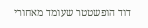דוד הופשטטר שעומד מאחורי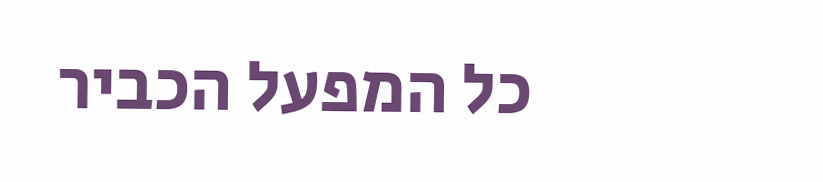כל המפעל הכביר